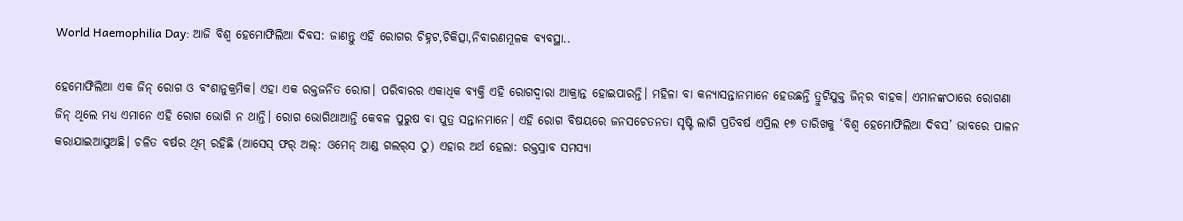World Haemophilia Day: ଆଜି ବିଶ୍ୱ ହେମୋଫିଲିଆ ଦିବସ: ଜାଣନ୍ତୁ ଏହି ରୋଗର ଚିହ୍ନଟ,ଚିକିତ୍ସା,ନିବାରଣମୂଳକ ବ୍ୟବସ୍ଥା..

ହେମୋଫିଲିଆ ଏକ ଜିନ୍‌ ରୋଗ ଓ ବଂଶାନୁକ୍ରମିକ। ଏହା ଏକ ରକ୍ତଜନିତ ରୋଗ। ପରିବାରର ଏକାଧିକ ବ୍ୟକ୍ତି ଏହି ରୋଗଦ୍ୱାରା ଆକ୍ରାନ୍ତ ହୋଇପାରନ୍ତି। ମହିଳା ବା କନ୍ୟାସନ୍ତାନମାନେ ହେଉଛନ୍ତି ତ୍ରୁଟିଯୁକ୍ତ ଜିନ୍‌ର ବାହକ। ଏମାନଙ୍କଠାରେ ରୋଗଣା ଜିନ୍‌ ଥିଲେ ମଧ୍ୟ ଏମାନେ ଏହି ରୋଗ ଭୋଗି ନ ଥାନ୍ତି। ରୋଗ ଭୋଗିଥାଆନ୍ତି କେବଳ ପୁରୁଷ ବା ପୁତ୍ର ସନ୍ତାନମାନେ। ଏହି ରୋଗ ବିଷୟରେ ଜନସଚେତନତା ସୃଷ୍ଟି ଲାଗି ପ୍ରତିବର୍ଷ ଏପ୍ରିଲ ୧୭ ତାରିଖକୁ ‘ବିଶ୍ୱ ହେମୋଫିଲିଆ ଦିବସ’ ଭାବରେ ପାଳନ କରାଯାଇଆସୁଅଛି। ଚଳିତ ବର୍ଷର ଥିମ୍‌ ରହିଛି (ଆସେସ୍‌ ଫର୍‌ ଅଲ୍‌: ଓମେନ୍‌ ଆଣ୍ଡ ଗଲର୍‌ସ ଠୁ) ଏହାର ଅର୍ଥ ହେଲା: ରକ୍ତସ୍ରାବ ସମସ୍ୟା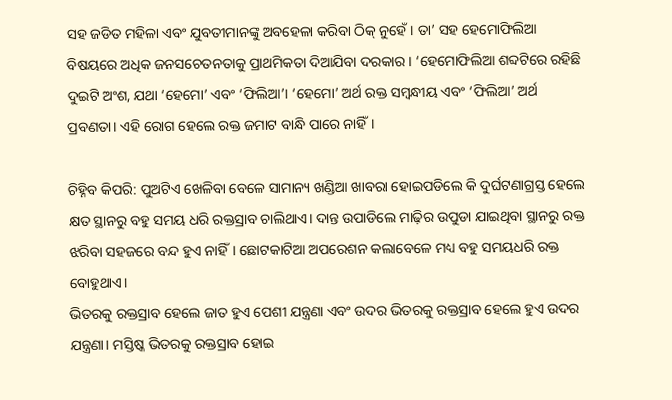ସହ ଜଡିତ ମହିଳା ଏବଂ ଯୁବତୀମାନଙ୍କୁ ଅବହେଳା କରିବା ଠିକ୍‌ ନୁହେଁ। ତା’ ସହ ହେମୋଫିଲିଆ ବିଷୟରେ ଅଧିକ ଜନସଚେତନତାକୁ ପ୍ରାଥମିକତା ଦିଆଯିବା ଦରକାର। ‘ହେମୋଫିଲିଆ ଶବ୍ଦଟିରେ ରହିଛି ଦୁଇଟି ଅଂଶ, ଯଥା ‘ହେମୋ’ ଏବଂ ‘ଫିଲିଆ’। ‘ହେମୋ’ ଅର୍ଥ ରକ୍ତ ସମ୍ବନ୍ଧୀୟ ଏବଂ ‘ଫିଲିଆ’ ଅର୍ଥ ପ୍ରବଣତା। ଏହି ରୋଗ ହେଲେ ରକ୍ତ ଜମାଟ ବାନ୍ଧି ପାରେ ନାହିଁ।

ଚିହ୍ନିବ କିପରି: ପୁଅଟିଏ ଖେଳିବା ବେଳେ ସାମାନ୍ୟ ଖଣ୍ଡିଆ ଖାବରା ହୋଇପଡିଲେ କି ଦୁର୍ଘଟଣାଗ୍ରସ୍ତ ହେଲେ କ୍ଷତ ସ୍ଥାନରୁ ବହୁ ସମୟ ଧରି ରକ୍ତସ୍ରାବ ଚାଲିଥାଏ। ଦାନ୍ତ ଉପାଡିଲେ ମାଢ଼ିର ଉପୁଡା ଯାଇଥିବା ସ୍ଥାନରୁ ରକ୍ତ ଝରିବା ସହଜରେ ବନ୍ଦ ହୁଏ ନାହିଁ। ଛୋଟକାଟିଆ ଅପରେଶନ କଲାବେଳେ ମଧ୍ୟ ବହୁ ସମୟଧରି ରକ୍ତ ବୋହୁଥାଏ।
ଭିତରକୁ ରକ୍ତସ୍ରାବ ହେଲେ ଜାତ ହୁଏ ପେଶୀ ଯନ୍ତ୍ରଣା ଏବଂ ଉଦର ଭିତରକୁ ରକ୍ତସ୍ରାବ ହେଲେ ହୁଏ ଉଦର ଯନ୍ତ୍ରଣା। ମସ୍ତିଷ୍କ ଭିତରକୁ ରକ୍ତସ୍ରାବ ହୋଇ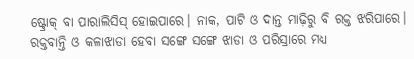ଷ୍ଟ୍ରୋକ୍‌ ବା ପାରାଲିସିସ୍‌ ହୋଇପାରେ। ନାକ, ପାଟି ଓ ଦାନ୍ତ ମାଢ଼ିରୁ ବି ରକ୍ତ ଝରିପାରେ। ରକ୍ତବାନ୍ତି ଓ କଳାଝାଡା ହେବା ସଙ୍ଗେ ସଙ୍ଗେ ଝାଡା ଓ ପରିସ୍ରାରେ ମଧ୍ୟ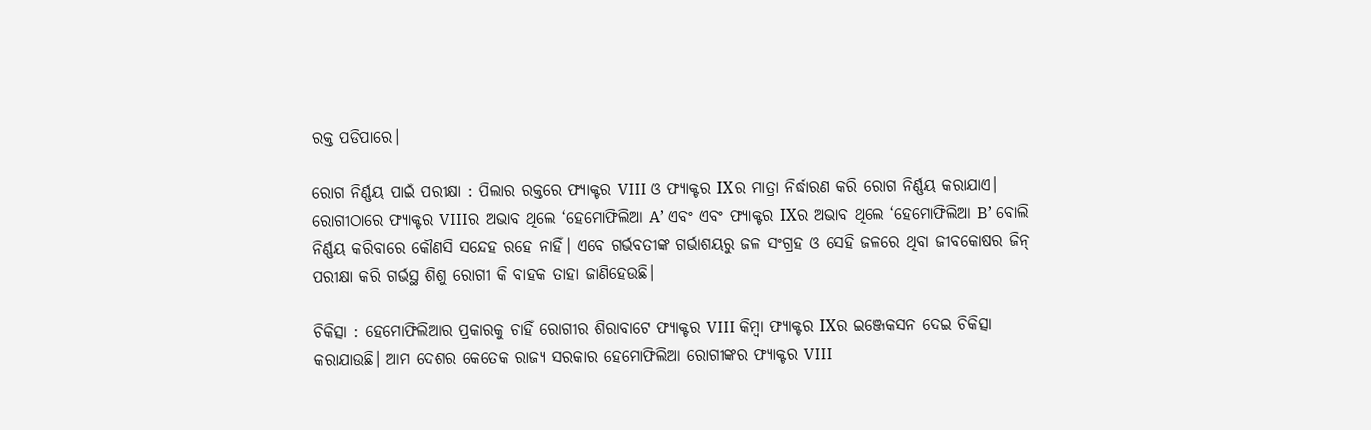ରକ୍ତ ପଡିପାରେ।

ରୋଗ ନିର୍ଣ୍ଣୟ ପାଇଁ ପରୀକ୍ଷା : ପିଲାର ରକ୍ତରେ ଫ୍ୟାକ୍ଟର VIII ଓ ଫ୍ୟାକ୍ଟର IXର ମାତ୍ରା ନିର୍ଦ୍ଧାରଣ କରି ରୋଗ ନିର୍ଣ୍ଣୟ କରାଯାଏ। ରୋଗୀଠାରେ ଫ୍ୟାକ୍ଟର VIIIର ଅଭାବ ଥିଲେ ‘ହେମୋଫିଲିଆ A’ ଏବଂ ଏବଂ ଫ୍ୟାକ୍ଟର IXର ଅଭାବ ଥିଲେ ‘ହେମୋଫିଲିଆ B’ ବୋଲି ନିର୍ଣ୍ଣୟ କରିବାରେ କୌଣସି ସନ୍ଦେହ ରହେ ନାହିଁ। ଏବେ ଗର୍ଭବତୀଙ୍କ ଗର୍ଭାଶୟରୁ ଜଳ ସଂଗ୍ରହ ଓ ସେହି ଜଳରେ ଥିବା ଜୀବକୋଷର ଜିନ୍‌ ପରୀକ୍ଷା କରି ଗର୍ଭସ୍ଥ ଶିଶୁ ରୋଗୀ କି ବାହକ ତାହା ଜାଣିହେଉଛି।

ଚିକିତ୍ସା : ହେମୋଫିଲିଆର ପ୍ରକାରକୁ ଚାହିଁ ରୋଗୀର ଶିରାବାଟେ ଫ୍ୟାକ୍ଟର VIII କିମ୍ବା ଫ୍ୟାକ୍ଟର IXର ଇଞ୍ଜେକସନ ଦେଇ ଚିକିତ୍ସା କରାଯାଉଛି। ଆମ ଦେଶର କେତେକ ରାଜ୍ୟ ସରକାର ହେମୋଫିଲିଆ ରୋଗୀଙ୍କର ଫ୍ୟାକ୍ଟର VIII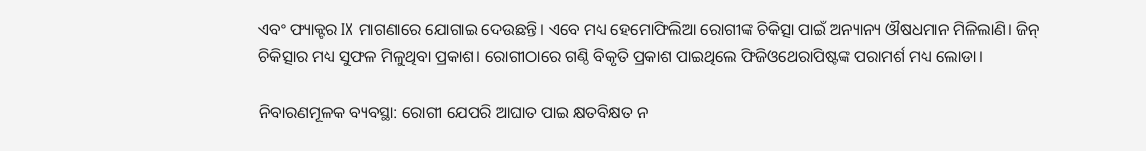ଏବଂ ଫ୍ୟାକ୍ଟର IX ମାଗଣାରେ ଯୋଗାଇ ଦେଉଛନ୍ତି। ଏବେ ମଧ୍ୟ ହେମୋଫିଲିଆ ରୋଗୀଙ୍କ ଚିକିତ୍ସା ପାଇଁ ଅନ୍ୟାନ୍ୟ ଔଷଧମାନ ମିଳିଲାଣି। ଜିନ୍‌ ଚିକିତ୍ସାର ମଧ୍ୟ ସୁଫଳ ମିଳୁଥିବା ପ୍ରକାଶ। ରୋଗୀଠାରେ ଗଣ୍ଠି ବିକୃତି ପ୍ରକାଶ ପାଇଥିଲେ ଫିଜିଓଥେରାପିଷ୍ଟଙ୍କ ପରାମର୍ଶ ମଧ୍ୟ ଲୋଡା।

ନିବାରଣମୂଳକ ବ୍ୟବସ୍ଥା: ରୋଗୀ ଯେପରି ଆଘାତ ପାଇ କ୍ଷତବିକ୍ଷତ ନ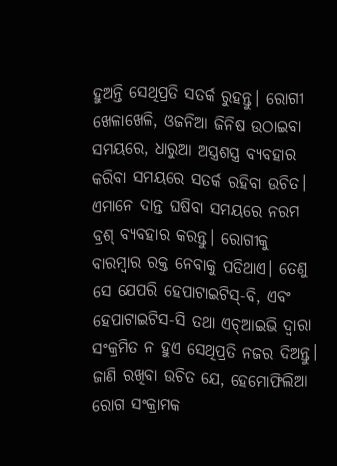ହୁଅନ୍ତି ସେଥିପ୍ରତି ସତର୍କ ରୁହନ୍ତୁ। ରୋଗୀ ଖେଳାଖେଳି, ଓଜନିଆ ଜିନିଷ ଉଠାଇବା ସମୟରେ, ଧାରୁଆ ଅସ୍ତ୍ରଶସ୍ତ୍ର ବ୍ୟବହାର କରିବା ସମୟରେ ସତର୍କ ରହିବା ଉଚିତ। ଏମାନେ ଦାନ୍ତ ଘଷିବା ସମୟରେ ନରମ ବ୍ରଶ୍‌ ବ୍ୟବହାର କରନ୍ତୁ। ରୋଗୀକୁ ବାରମ୍ବାର ରକ୍ତ ନେବାକୁ ପଡିଥାଏ। ତେଣୁ ସେ ଯେପରି ହେପାଟାଇଟିସ୍‌-ବି, ଏବଂ ହେପାଟାଇଟିସ-ସି ତଥା ଏଚ୍‌ଆଇଭି ଦ୍ୱାରା ସଂକ୍ରମିତ ନ ହୁଏ ସେଥିପ୍ରତି ନଜର ଦିଅନ୍ତୁ। ଜାଣି ରଖିବା ଉଚିତ ଯେ, ହେମୋଫିଲିଆ ରୋଗ ସଂକ୍ରାମକ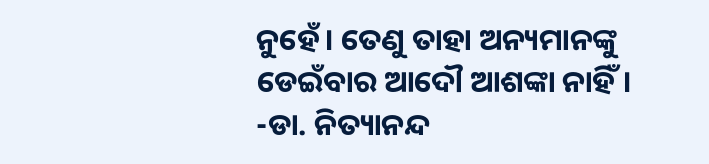ନୁହେଁ। ତେଣୁ ତାହା ଅନ୍ୟମାନଙ୍କୁ ଡେଇଁବାର ଆଦୌ ଆଶଙ୍କା ନାହିଁ।
-ଡା. ନିତ୍ୟାନନ୍ଦ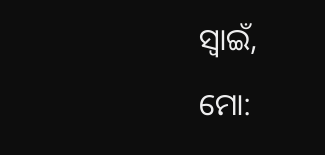ସ୍ବାଇଁ,
ମୋ: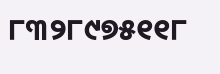୮୩୨୮୯୭୫୧୧୮